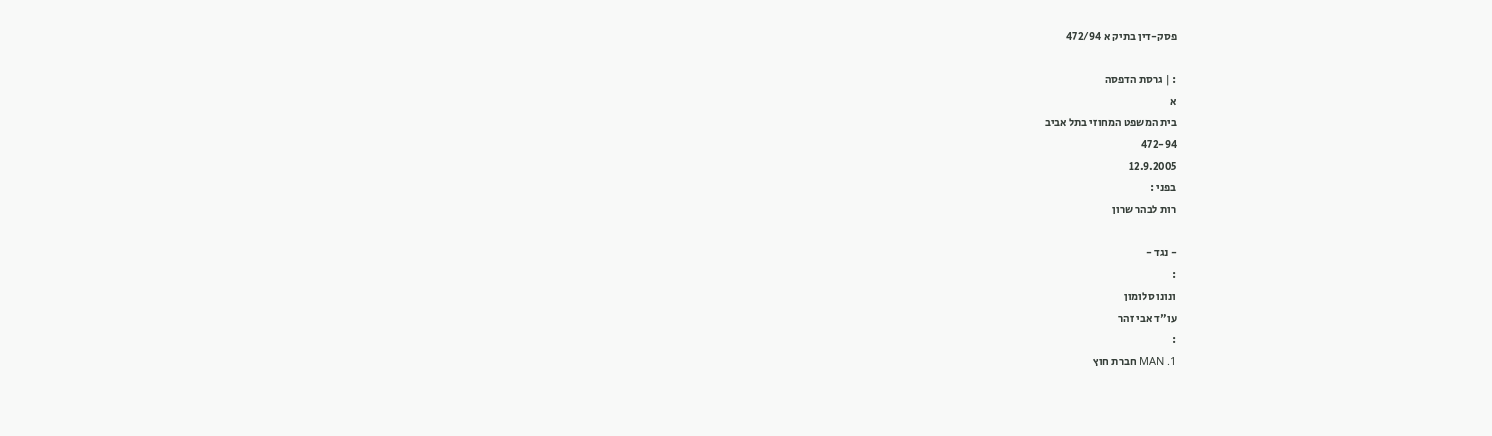פסק-דין בתיק א 472/94

: | גרסת הדפסה
א
בית המשפט המחוזי בתל אביב
472-94
12.9.2005
בפני :
רות לבהר שרון

- נגד -
:
ונונו סלומון
עו"ד אבי זהר
:
1. MAN חברת חוץ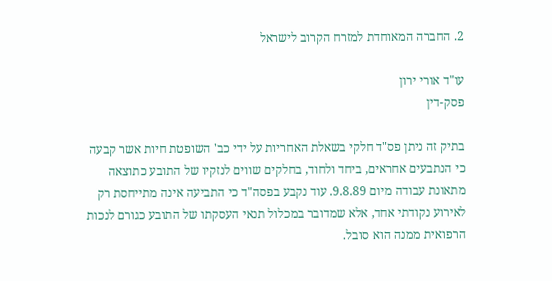2. החברה המאוחדת למזרח הקרוב לישראל

עו"ד אורי ירון
פסק-דין

בתיק זה ניתן פס"ד חלקי בשאלת האחריות על ידי כב' השופטת חיות אשר קבעה כי הנתבעים אחראים, ביחד ולחוד, בחלקים שווים לנזקיו של התובע כתוצאה מתאונת עבודה מיום 9.8.89. עוד נקבע בפסה"ד כי התביעה אינה מתייחסת רק לאירוע נקודתי אחד, אלא שמדובר במכלול תנאי העסקתו של התובע כגורם לנכות הרפואית ממנה הוא סובל.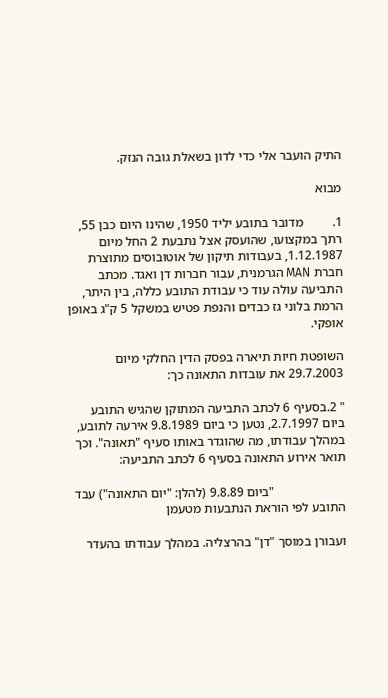התיק הועבר אלי כדי לדון בשאלת גובה הנזק.

מבוא

1.         מדובר בתובע יליד 1950, שהינו היום כבן 55, רתך במקצועו, שהועסק אצל נתבעת 2 החל מיום 1.12.1987, בעבודות תיקון של אוטובוסים מתוצרת חברת MAN הגרמנית, עבור חברות דן ואגד. מכתב התביעה עולה עוד כי עבודת התובע כללה, בין היתר,  הרמת בלוני גז כבדים והנפת פטיש במשקל 5 ק"ג באופן אופקי.

השופטת חיות תיארה בפסק הדין החלקי מיום 29.7.2003 את עובדות התאונה כך:

" 2.בסעיף 6 לכתב התביעה המתוקן שהגיש התובע ביום 2.7.1997, נטען כי ביום 9.8.1989 אירעה לתובע, במהלך עבודתו, מה שהוגדר באותו סעיף "תאונה". וכך תואר אירוע התאונה בסעיף 6 לכתב התביעה:

                      "ביום 9.8.89 (להלן: "יום התאונה") עבד התובע לפי הוראת הנתבעות מטעמן

ועבורן במוסך "דן" בהרצליה. במהלך עבודתו בהעדר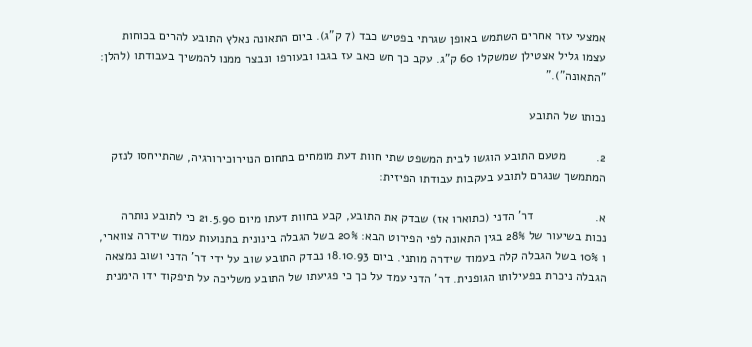אמצעי עזר אחרים השתמש באופן שגרתי בפטיש כבד (7 ק"ג). ביום התאונה נאלץ התובע להרים בכוחות עצמו גליל אצטילן שמשקלו 60 ק"ג. עקב כך חש כאב עז בגבו ובעורפו ונבצר ממנו להמשיך בעבודתו (להלן: "התאונה")."

נכותו של התובע

2.         מטעם התובע הוגשו לבית המשפט שתי חוות דעת מומחים בתחום הנוירוכירורגיה, שהתייחסו לנזק המתמשך שנגרם לתובע בעקבות עבודתו הפיזית:

א.                  דר' הדני (כתוארו אז) שבדק את התובע, קבע בחוות דעתו מיום 21.5.90 כי לתובע נותרה נכות בשיעור של 28% בגין התאונה לפי הפירוט הבא: 20% בשל הגבלה בינונית בתנועות עמוד שידרה צווארי, ו 10% בשל הגבלה קלה בעמוד שידרה מותני. ביום 18.10.93 נבדק התובע שוב על ידי דר' הדני ושוב נמצאה הגבלה ניכרת בפעילותו הגופנית. דר' הדני עמד על כך כי פגיעתו של התובע משליכה על תיפקוד ידו הימנית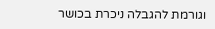וגורמת להגבלה ניכרת בכושר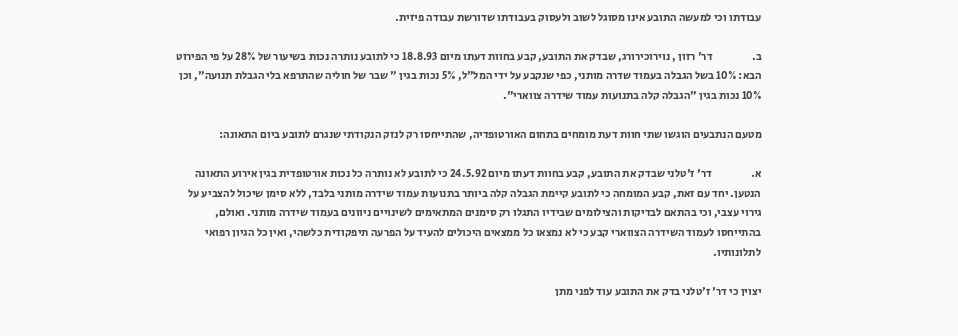עבודתו וכי למעשה התובע אינו מסוגל לשוב ולעסוק בעבודתו שדורשת עבודה פיזית.

ב.                  דר' רזון , נוירוכירורג, שבדק את התובע, קבע בחוות דעתו מיום 18.8.93 כי לתובע נותרה נכות בשיעור של 28% על פי הפירוט הבא: 10% בשל הגבלה בעמוד שדרה מותני, כפי שנקבע על ידי המל"ל, 5% נכות בגין " שבר של חוליה שהתרפא בלי הגבלת תנועה", וכן 10% נכות בגין "הגבלה קלה בתנועות עמוד שידרה צווארי".

מטעם הנתבעים הוגשו שתי חוות דעת מומחים בתחום האורטופדיה, שהתייחסו רק לנזק הנקודתי שנגרם לתובע ביום התאונה:

א.                  דר' ז'טלני שבדק את התובע, קבע בחוות דעתו מיום 24.5.92 כי לתובע לא נותרה כל נכות אורטופדית בגין אירוע התאונה הנטען. יחד עם זאת, קבע המומחה כי לתובע קיימת הגבלה קלה ביותר בתנועות עמוד שידרה מותני בלבד, ללא סימן שיכול להצביע על גירוי עצבי, וכי בהתאם לבדיקות והצילומים שבידיו התגלו רק סימנים המתאימים לשינויים ניוונים בעמוד שידרה מותני. ואולם, בהתייחסו לעמוד השידרה הצווארי קבע כי לא נמצאו כל ממצאים היכולים להעיד על הפרעה תיפקודית כלשהי, ואין כל הגיון רפואי לתלונותיו.

יצוין כי דר' ז'טלני בדק את התובע עוד לפני מתן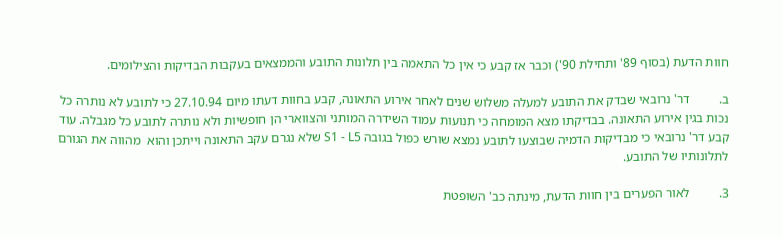חוות הדעת (בסוף 89' ותחילת 90') וכבר אז קבע כי אין כל התאמה בין תלונות התובע והממצאים בעקבות הבדיקות והצילומים.

ב.         דר' נרובאי שבדק את התובע למעלה משלוש שנים לאחר אירוע התאונה, קבע בחוות דעתו מיום 27.10.94 כי לתובע לא נותרה כל נכות בגין אירוע התאונה. בבדיקתו מצא המומחה כי תנועות עמוד השידרה המותני והצווארי הן חופשיות ולא נותרה לתובע כל מגבלה. עוד קבע דר' נרובאי כי מבדיקות הדמיה שבוצעו לתובע נמצא שורש כפול בגובה S1 - L5 שלא נגרם עקב התאונה וייתכן והוא  מהווה את הגורם לתלונותיו של התובע.

3.         לאור הפערים בין חוות הדעת, מינתה כב' השופטת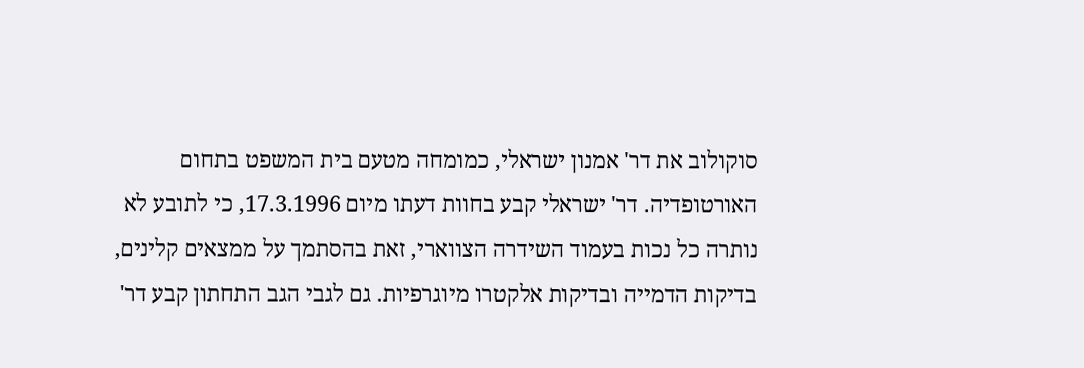סוקולוב את דר' אמנון ישראלי, כמומחה מטעם בית המשפט בתחום האורטופדיה. דר' ישראלי קבע בחוות דעתו מיום 17.3.1996, כי לתובע לא נותרה כל נכות בעמוד השידרה הצווארי, זאת בהסתמך על ממצאים קלינים, בדיקות הדמייה ובדיקות אלקטרו מיוגרפיות. גם לגבי הגב התחתון קבע דר'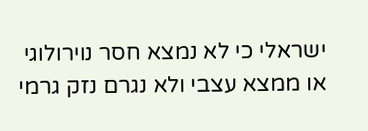ישראלי כי לא נמצא חסר נוירולוגי או ממצא עצבי ולא נגרם נזק גרמי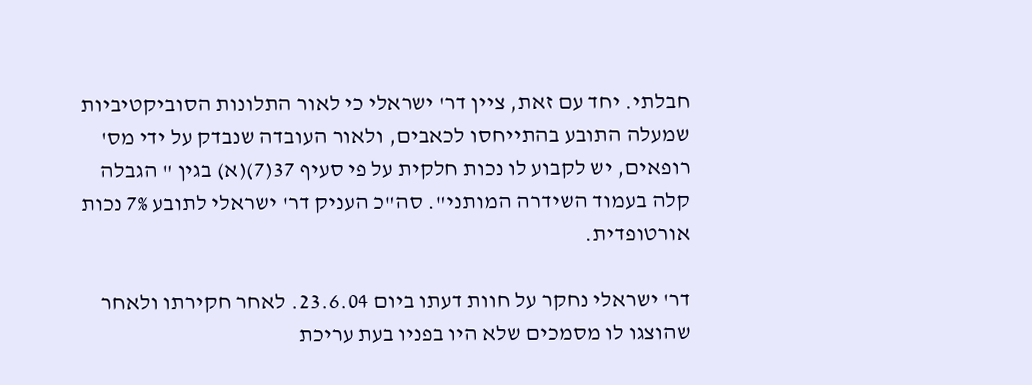חבלתי. יחד עם זאת, ציין דר' ישראלי כי לאור התלונות הסוביקטיביות שמעלה התובע בהתייחסו לכאבים, ולאור העובדה שנבדק על ידי מס' רופאים, יש לקבוע לו נכות חלקית על פי סעיף 37(7)(א) בגין " הגבלה קלה בעמוד השידרה המותני". סה"כ העניק דר' ישראלי לתובע 7% נכות אורטופדית.

דר' ישראלי נחקר על חוות דעתו ביום 23.6.04. לאחר חקירתו ולאחר שהוצגו לו מסמכים שלא היו בפניו בעת עריכת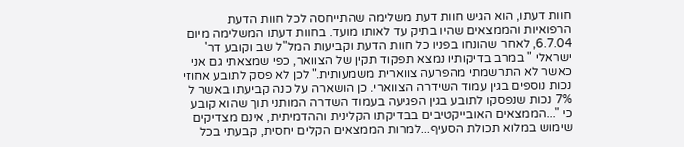חוות דעתו, הוא הגיש חוות דעת משלימה שהתייחסה לכל חוות הדעת הרפואיות והממצאים שהיו בתיק עד לאותו מועד. בחוות דעתו המשלימה מיום 6.7.04, לאחר שהונחו בפניו כל חוות הדעת וקביעות המל"ל שב וקובע דר' ישראלי " במרב בדיקותיו נמצא תפקוד תקין של הצוואר, כפי שמצאתי גם אני כאשר לא התרשמתי מהפרעה צווארית משמעותית." לכן לא פסק לתובע אחוזי נכות נוספים בגין עמוד השידרה הצווארי. כן הושארה על כנה קביעתו באשר ל 7% נכות שנפסקו לתובע בגין הפגיעה בעמוד השדרה המותני תוך שהוא קובע כי "...הממצאים האובייקטיבים בבדיקתו הקלינית וההדמיתית, אינם מצדיקים שימוש במלוא תכולת הסעיף...למרות הממצאים הקלים יחסית, קבעתי בכל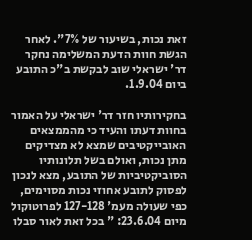זאת נכות, בשיעור של 7%". לאחר הגשת חוות הדעת המשלימה נחקר דר' ישראלי שוב לבקשת ב"כ התובע ביום 1.9.04.

בחקירותיו חזר דר' ישראלי על האמור בחוות דעתו והעיד כי מהממצאים האובייקטיבים שמצא לא מצדיקים מתן נכות, ואולם בשל תלונותיו הסוביקטיביות של התובע, מצא לנכון לפסוק לתובע אחוזי נכות מסוימים, כפי שעולה מעמ' 127-128 לפרוטוקול מיום 23.6.04: " בכל זאת לאור סבלו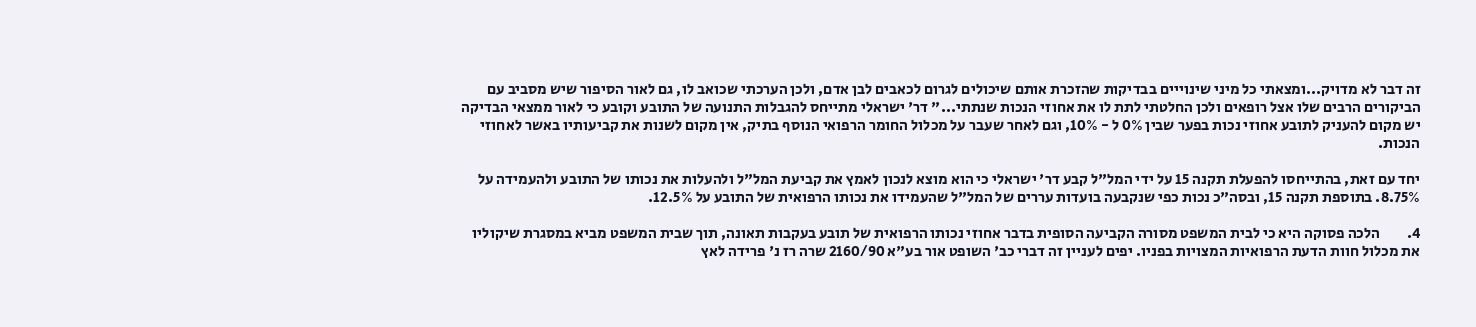זה דבר לא מדויק...ומצאתי כל מיני שינוייים בבדיקות שהזכרת אותם שיכולים לגרום לכאבים לבן אדם, ולכן הערכתי שכואב לו, גם לאור הסיפור שיש מסביב עם הביקורים הרבים שלו אצל רופאים ולכן החלטתי לתת לו את אחוזי הנכות שנתתי..." דר' ישראלי מתייחס להגבלות התנועה של התובע וקובע כי לאור ממצאי הבדיקה יש מקום להעניק לתובע אחוזי נכות בפער שבין 0% ל - 10%, וגם לאחר שעבר על מכלול החומר הרפואי הנוסף בתיק, אין מקום לשנות את קביעותיו באשר לאחוזי הנכות.

יחד עם זאת, בהתייחסו להפעלת תקנה 15 על ידי המל"ל קבע דר' ישראלי כי הוא מוצא לנכון לאמץ את קביעת המל"ל ולהעלות את נכותו של התובע ולהעמידה על 8.75%. בתוספת תקנה 15, ובסה"כ נכות כפי שנקבעה בועדות עררים של המל"ל שהעמידו את נכותו הרפואית של התובע על 12.5%.

4.         הלכה פסוקה היא כי לבית המשפט מסורה הקביעה הסופית בדבר אחוזי נכותו הרפואית של תובע בעקבות תאונה, תוך שבית המשפט מביא במסגרת שיקוליו את מכלול חוות הדעת הרפואיות המצויות בפניו. יפים לעניין זה דברי כב' השופט אור בע"א 2160/90 שרה רז נ' פרידה לאץ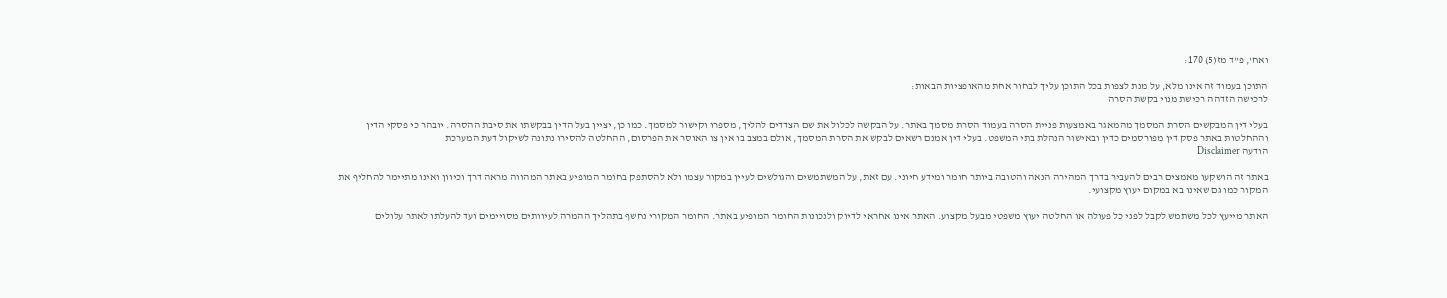ואח', פ"ד מז(5) 170:

התוכן בעמוד זה אינו מלא, על מנת לצפות בכל התוכן עליך לבחור אחת מהאופציות הבאות:
לרכישה הזדהה רכישת מנוי בקשת הסרה

בעלי דין המבקשים הסרת המסמך מהמאגר באמצעות פניית הסרה בעמוד הסרת מסמך באתר. על הבקשה לכלול את שם הצדדים להליך, מספרו וקישור למסמך. כמו כן, יציין בעל הדין בבקשתו את סיבת ההסרה. יובהר כי פסקי הדין וההחלטות באתר פסק דין מפורסמים כדין ובאישור הנהלת בתי המשפט. בעלי דין אמנם רשאים לבקש את הסרת המסמך, אולם במצב בו אין צו האוסר את הפרסום, ההחלטה להסירו נתונה לשיקול דעת המערכת
הודעה Disclaimer

באתר זה הושקעו מאמצים רבים להעביר בדרך המהירה הנאה והטובה ביותר חומר ומידע חיוני. עם זאת, על המשתמשים והגולשים לעיין במקור עצמו ולא להסתפק בחומר המופיע באתר המהווה מראה דרך וכיוון ואינו מתיימר להחליף את המקור כמו גם שאינו בא במקום יעוץ מקצועי.

האתר מייעץ לכל משתמש לקבל לפני כל פעולה או החלטה יעוץ משפטי מבעל מקצוע. האתר אינו אחראי לדיוק ולנכונות החומר המופיע באתר. החומר המקורי נחשף בתהליך ההמרה לעיוותים מסויימים ועד להעלתו לאתר עלולים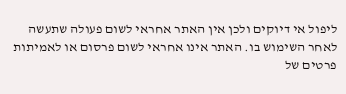ליפול אי דיוקים ולכן אין האתר אחראי לשום פעולה שתעשה לאחר השימוש בו. האתר אינו אחראי לשום פרסום או לאמיתות פרטים של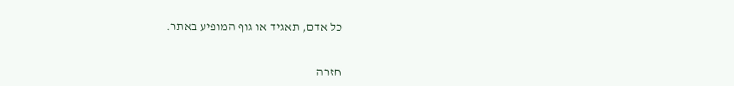כל אדם, תאגיד או גוף המופיע באתר.


חזרה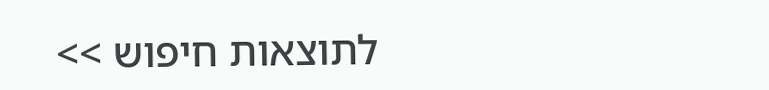לתוצאות חיפוש >>